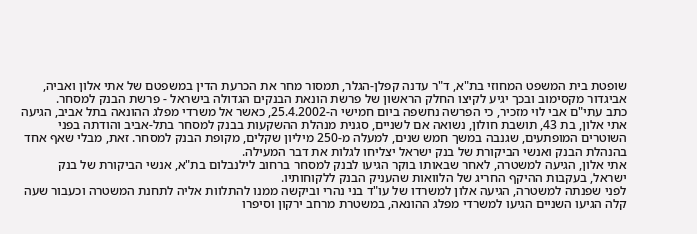שופטת בית המשפט המחוזי בת"א, ד"ר עדנה קפלן-הגלר, תמסור מחר את הכרעת הדין במשפטם של אתי אלון ואביה, אביגדור מקסימוב ובכך יגיע לקיצו החלק הראשון של פרשת הונאת הבנקים הגדולה בישראל - פרשת הבנק למסחר.
כתב עתי"ם אבי לוי מזכיר, כי הפרשה נחשפה ביום חמישי ה-25.4.2002, כאשר אל משרדי מפלג ההונאה בתל אביב, הגיעה אתי אלון, בת 43, תושבת חולון, נשואה אם לשניים, סגנית מנהלת ההשקעות בבנק למסחר בתל-אביב והודתה בפני השוטרים המופתעים, שגנבה במשך חמש שנים, למעלה מ-250 מיליון שקלים, מקופת הבנק למסחר. זאת, מבלי שאף אחד בהנהלת הבנק ואנשי הביקורת של בנק ישראל יצליחו לגלות את דבר המעילה.
אתי אלון, הגיעה למשטרה, לאחר שבאותו בוקר הגיעו לבנק למסחר ברחוב לילנבלום בת"א, אנשי הביקורת של בנק ישראל, בעקבות ההיקף החריג של הלוואות שהעניק הבנק ללקוחותיו.
לפני שפנתה למשטרה, הגיעה אלון למשרדו של עו"ד בני נהרי וביקשה ממנו להתלוות אליה לתחנת המשטרה וכעבור שעה קלה הגיעו השניים הגיעו למשרדי מפלג ההונאה, במשטרת מרחב ירקון וסיפרו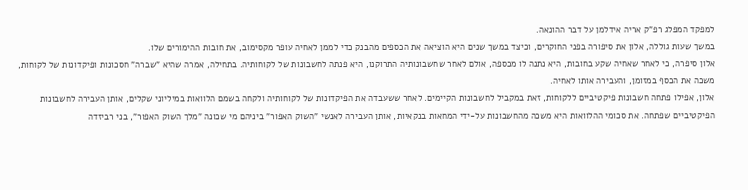למפקד המפלג רפ"ק אריה אידלמן על דבר ההונאה.
במשך שעות גוללה, אלון את סיפורה בפני החוקרים, וכיצד במשך שנים היא הוציאה את הכספים מהבנק כדי לממן לאחיה עופר מקסימוב, את חובות ההימורים שלו.
אלון סיפרה, כי לאחר שאחיה שקע בחובות, היא נתנה לו מכספה, אולם לאחר שחשבונותיה התרוקנו, היא פנתה לחשבונות של לקוחותיה. בתחילה, אמרה שהיא "שברה" חסכונות ופיקדונות של לקוחות, משכה את הכסף במזומן, והעבירה אותו לאחיה.
אלון, אפילו פתחה חשבונות פיקטיביים ללקוחות, זאת במקביל לחשבונות הקיימים. לאחר ששעבדה את הפיקדונות של לקוחותיה ולקחה בשמם הלוואות במיליוני שקלים, אותן העבירה לחשבונות הפיקטיביים שפתחה. את סכומי ההלוואות היא משכה מהחשבונות על-ידי המחאות בנקאיות, אותן העבירה לאנשי "השוק האפור" ביניהם מי שכונה "מלך השוק האפור", בני רביזדה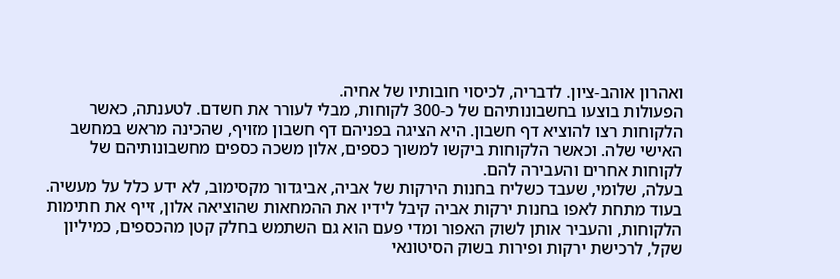ואהרון אוהב-ציון. לדבריה, לכיסוי חובותיו של אחיה.
הפעולות בוצעו בחשבונותיהם של כ-300 לקוחות, מבלי לעורר את חשדם. לטענתה, כאשר הלקוחות רצו להוציא דף חשבון. היא הציגה בפניהם דף חשבון מזויף, שהכינה מראש במחשב האישי שלה. וכאשר הלקוחות ביקשו למשוך כספים, אלון משכה כספים מחשבונותיהם של לקוחות אחרים והעבירה להם.
בעלה, שלומי, שעבד כשליח בחנות הירקות של אביה, אביגדור מקסימוב, לא ידע כלל על מעשיה. בעוד מתחת לאפו בחנות ירקות אביה קיבל לידיו את ההמחאות שהוציאה אלון, זייף את חתימות הלקוחות, והעביר אותן לשוק האפור ומדי פעם הוא גם השתמש בחלק קטן מהכספים, כמיליון שקל, לרכישת ירקות ופירות בשוק הסיטונאי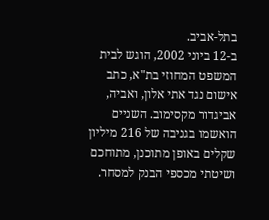בתל-אביב.
ב-12 ביוני 2002, הוגש לבית המשפט המחוזי בת"א, כתב אישום נגד אתי אלון, ואביה, אביגדור מקסימוב. השניים הואשמו בגניבה של 216 מיליון שקלים באופן מתוכנן, מתוחכם ושיטתי מכספי הבנק למסחר.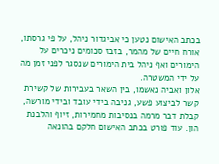בכתב האישום נטען כי אביגדור ניהל, על פי גרסתו, אורח חיים של מהמר, בזבז סכומים ניכרים על הימורים ואף ניהל בית הימורים שנסגר לפני זמן מה על ידי המשטרה.
אלון ואביה נאשמו, בין השאר בעבירות של קשירת קשר לביצוע פשע, גניבה בידי עובד ובידי מורשה, קבלת דבר מרמה בנסיבות מחמירות, זיוף והלבנת הון. עוד פורט בכתב האישום חלקם בהונאה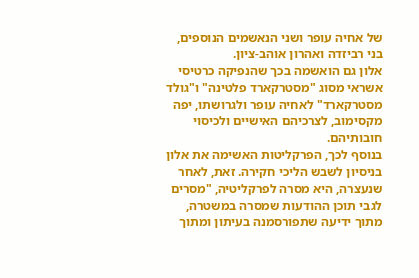של אחיה עופר ושני הנאשמים הנוספים, בני רביזדה ואהרון אוהב-ציון.
אלון גם הואשמה בכך שהנפיקה כרטיסי אשראי מסוג "מסטרקארד פלטינה" ו"גולד מסטרקארד" לאחיה עופר ולגרושתו, יפה מקסימוב, לצרכיהם האישיים ולכיסוי חובותיהם.
בנוסף לכך, הפרקליטות האשימה את אלון בניסיון לשבש הליכי חקירה. זאת, לאחר שנעצרה, היא מסרה לפרקליטיה, "מסרים לגבי תוכן ההודעות שמסרה במשטרה, מתוך ידיעה שתפורסמנה בעיתון ומתוך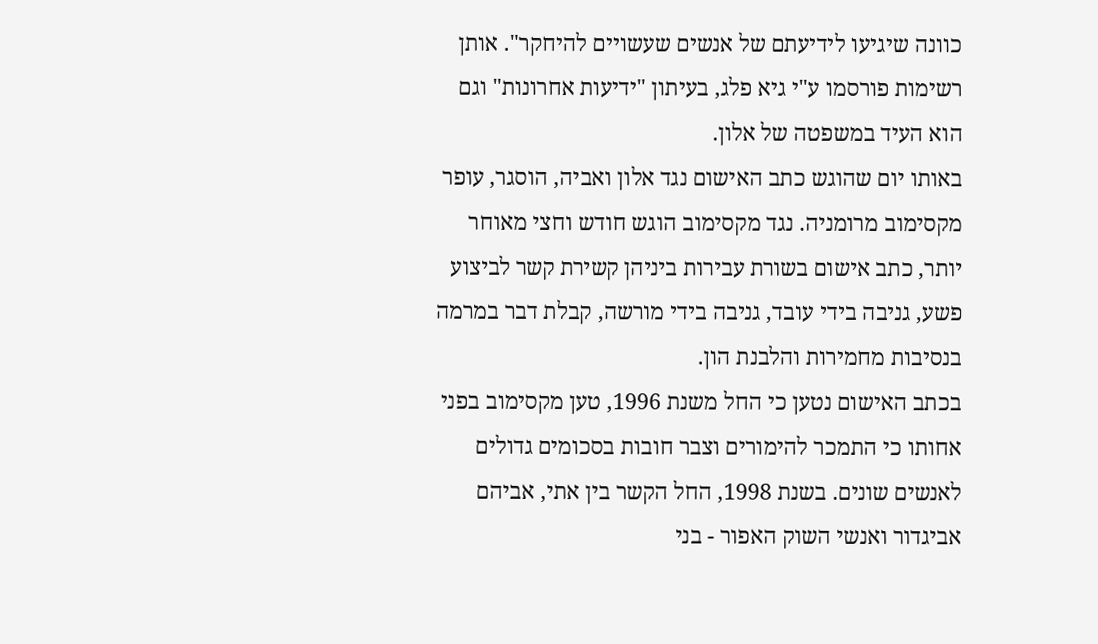כוונה שיגיעו לידיעתם של אנשים שעשויים להיחקר". אותן רשימות פורסמו ע"י גיא פלג, בעיתון "ידיעות אחרונות" וגם הוא העיד במשפטה של אלון.
באותו יום שהוגש כתב האישום נגד אלון ואביה, הוסגר, עופר מקסימוב מרומניה. נגד מקסימוב הוגש חודש וחצי מאוחר יותר, כתב אישום בשורת עבירות ביניהן קשירת קשר לביצוע פשע, גניבה בידי עובד, גניבה בידי מורשה, קבלת דבר במרמה בנסיבות מחמירות והלבנת הון.
בכתב האישום נטען כי החל משנת 1996, טען מקסימוב בפני אחותו כי התמכר להימורים וצבר חובות בסכומים גדולים לאנשים שונים. בשנת 1998, החל הקשר בין אתי, אביהם אביגדור ואנשי השוק האפור - בני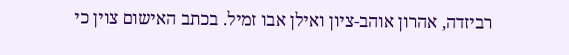רביזדה, אהרון אוהב-ציון ואילן אבו זמיל. בכתב האישום צוין כי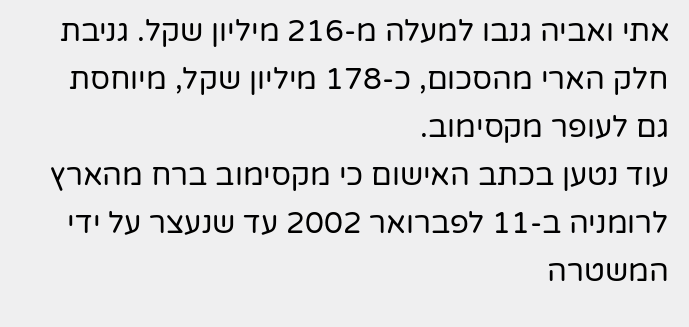אתי ואביה גנבו למעלה מ-216 מיליון שקל. גניבת חלק הארי מהסכום, כ-178 מיליון שקל, מיוחסת גם לעופר מקסימוב.
עוד נטען בכתב האישום כי מקסימוב ברח מהארץ לרומניה ב-11 לפברואר 2002 עד שנעצר על ידי המשטרה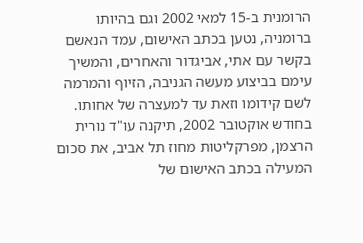הרומנית ב-15 למאי 2002 וגם בהיותו ברומניה, נטען בכתב האישום, עמד הנאשם בקשר עם אתי, אביגדור והאחרים, והמשיך עימם בביצוע מעשה הגניבה, הזיוף והמרמה לשם קידומו וזאת עד למעצרה של אחותו.
בחודש אוקטובר 2002, תיקנה עו"ד נורית הרצמן, מפרקליטות מחוז תל אביב, את סכום המעילה בכתב האישום של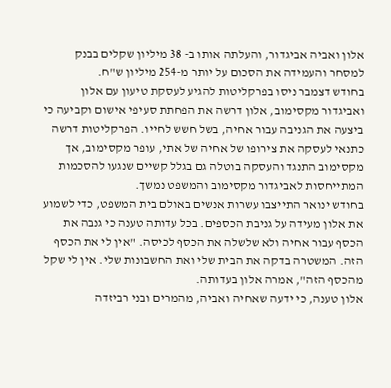אלון ואביה אביגדור, והעלתה אותו ב- 38 מיליון שקלים בבנק למסחר והעמידה את הסכום על יותר מ-254 מיליון ש"ח.
בחודש דצמבר ניסו בפרקליטות להגיע לעסקת טיעון עם אלון ואביגדור מקסימוב, אלון דרשה את הפחתת סעיפי אישום וקביעה כי ביצעה את הגניבה עבור אחיה, בשל חשש לחייו. הפרקליטות דרשה כתנאי לעסקה את צירופו של אחיה של אתי, עופר מקסימוב, אך מקסימוב התנגד והעסקה בוטלה גם בגלל קשיים שנגעו להסכמות המתייחסות לאביגדור מקסימוב והמשפט נמשך.
בחודש ינואר התייצבו עשרות אנשים באולם בית המשפט, כדי לשמוע את אלון מעידה על גניבת הכספים. בכל עדותה טענה כי גנבה את הכסף עבור אחיה ולא שלשלה את הכסף לכיסה. "אין לי את הכסף הזה. המשטרה בדקה את הבית שלי ואת החשבונות שלי. אין לי שקל מהכסף הזה", אמרה אלון בעדותה.
אלון טענה, כי ידעה שאחיה ואביה, מהמרים ובני רביזדה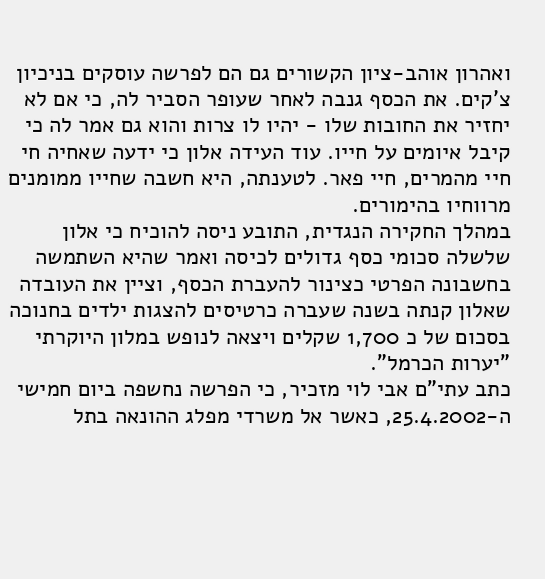ואהרון אוהב-ציון הקשורים גם הם לפרשה עוסקים בניכיון צ'קים. את הכסף גנבה לאחר שעופר הסביר לה, כי אם לא יחזיר את החובות שלו - יהיו לו צרות והוא גם אמר לה כי קיבל איומים על חייו. עוד העידה אלון כי ידעה שאחיה חי חיי מהמרים, חיי פאר. לטענתה, היא חשבה שחייו ממומנים מרווחיו בהימורים.
במהלך החקירה הנגדית, התובע ניסה להוכיח כי אלון שלשלה סכומי כסף גדולים לכיסה ואמר שהיא השתמשה בחשבונה הפרטי כצינור להעברת הכסף, וציין את העובדה שאלון קנתה בשנה שעברה כרטיסים להצגות ילדים בחנוכה בסכום של כ 1,700 שקלים ויצאה לנופש במלון היוקרתי "יערות הכרמל".
כתב עתי"ם אבי לוי מזכיר, כי הפרשה נחשפה ביום חמישי ה-25.4.2002, כאשר אל משרדי מפלג ההונאה בתל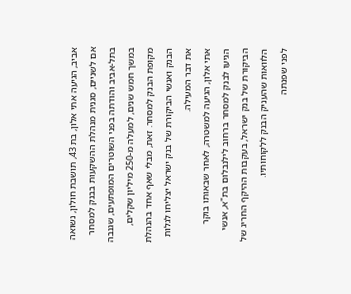אביב, הגיעה אתי אלון, בת 43, תושבת חולון, נשואה אם לשניים, סגנית מנהלת ההשקעות בבנק למסחר בתל-אביב והודתה בפני השוטרים המופתעים, שגנבה במשך חמש שנים, למעלה מ-250 מיליון שקלים, מקופת הבנק למסחר. זאת, מבלי שאף אחד בהנהלת הבנק ואנשי הביקורת של בנק ישראל יצליחו לגלות את דבר המעילה.
אתי אלון, הגיעה למשטרה, לאחר שבאותו בוקר הגיעו לבנק למסחר ברחוב לילנבלום בת"א, אנשי הביקורת של בנק ישראל, בעקבות ההיקף החריג של הלוואות שהעניק הבנק ללקוחותיו.
לפני שפנתה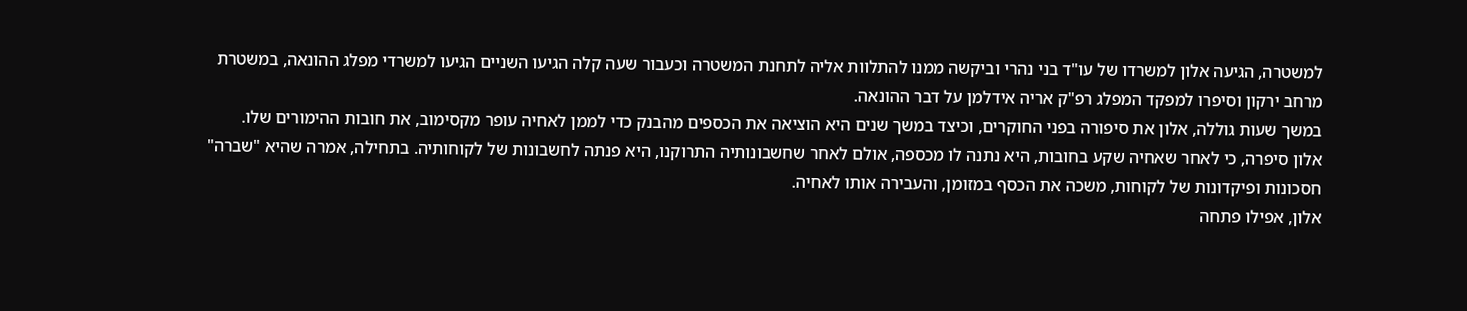למשטרה, הגיעה אלון למשרדו של עו"ד בני נהרי וביקשה ממנו להתלוות אליה לתחנת המשטרה וכעבור שעה קלה הגיעו השניים הגיעו למשרדי מפלג ההונאה, במשטרת מרחב ירקון וסיפרו למפקד המפלג רפ"ק אריה אידלמן על דבר ההונאה.
במשך שעות גוללה, אלון את סיפורה בפני החוקרים, וכיצד במשך שנים היא הוציאה את הכספים מהבנק כדי לממן לאחיה עופר מקסימוב, את חובות ההימורים שלו.
אלון סיפרה, כי לאחר שאחיה שקע בחובות, היא נתנה לו מכספה, אולם לאחר שחשבונותיה התרוקנו, היא פנתה לחשבונות של לקוחותיה. בתחילה, אמרה שהיא "שברה" חסכונות ופיקדונות של לקוחות, משכה את הכסף במזומן, והעבירה אותו לאחיה.
אלון, אפילו פתחה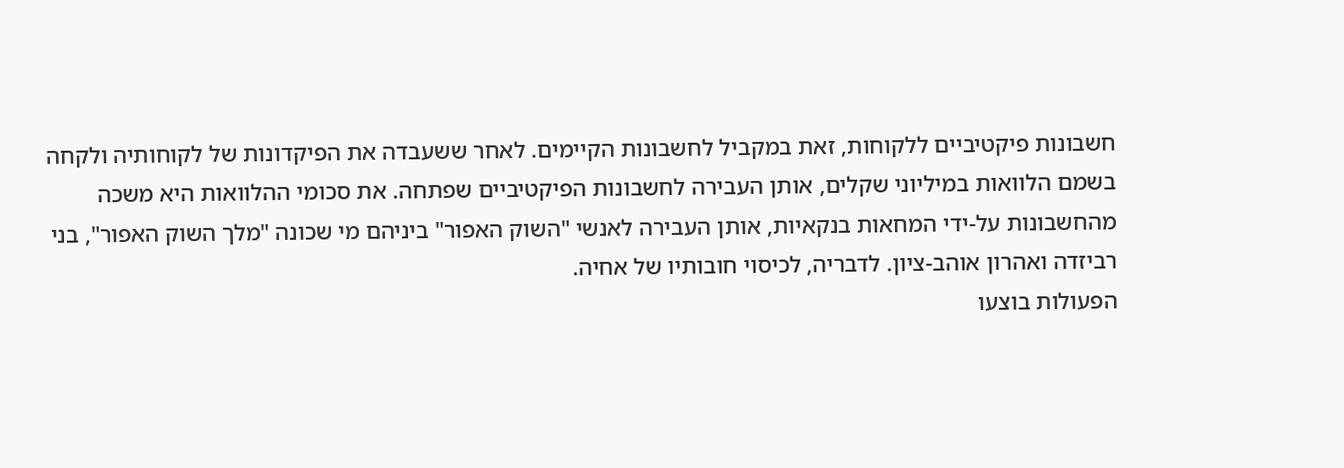חשבונות פיקטיביים ללקוחות, זאת במקביל לחשבונות הקיימים. לאחר ששעבדה את הפיקדונות של לקוחותיה ולקחה בשמם הלוואות במיליוני שקלים, אותן העבירה לחשבונות הפיקטיביים שפתחה. את סכומי ההלוואות היא משכה מהחשבונות על-ידי המחאות בנקאיות, אותן העבירה לאנשי "השוק האפור" ביניהם מי שכונה "מלך השוק האפור", בני רביזדה ואהרון אוהב-ציון. לדבריה, לכיסוי חובותיו של אחיה.
הפעולות בוצעו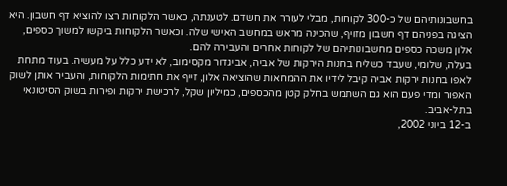בחשבונותיהם של כ-300 לקוחות, מבלי לעורר את חשדם. לטענתה, כאשר הלקוחות רצו להוציא דף חשבון. היא הציגה בפניהם דף חשבון מזויף, שהכינה מראש במחשב האישי שלה. וכאשר הלקוחות ביקשו למשוך כספים, אלון משכה כספים מחשבונותיהם של לקוחות אחרים והעבירה להם.
בעלה, שלומי, שעבד כשליח בחנות הירקות של אביה, אביגדור מקסימוב, לא ידע כלל על מעשיה. בעוד מתחת לאפו בחנות ירקות אביה קיבל לידיו את ההמחאות שהוציאה אלון, זייף את חתימות הלקוחות, והעביר אותן לשוק האפור ומדי פעם הוא גם השתמש בחלק קטן מהכספים, כמיליון שקל, לרכישת ירקות ופירות בשוק הסיטונאי בתל-אביב.
ב-12 ביוני 2002,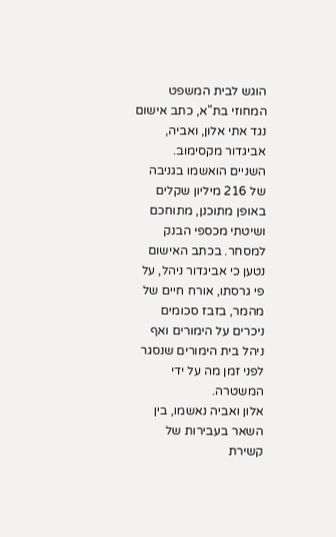הוגש לבית המשפט המחוזי בת"א, כתב אישום נגד אתי אלון, ואביה, אביגדור מקסימוב. השניים הואשמו בגניבה של 216 מיליון שקלים באופן מתוכנן, מתוחכם ושיטתי מכספי הבנק למסחר. בכתב האישום נטען כי אביגדור ניהל, על פי גרסתו, אורח חיים של מהמר, בזבז סכומים ניכרים על הימורים ואף ניהל בית הימורים שנסגר לפני זמן מה על ידי המשטרה.
אלון ואביה נאשמו, בין השאר בעבירות של קשירת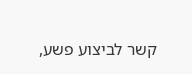קשר לביצוע פשע,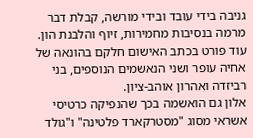גניבה בידי עובד ובידי מורשה, קבלת דבר מרמה בנסיבות מחמירות, זיוף והלבנת הון. עוד פורט בכתב האישום חלקם בהונאה של אחיה עופר ושני הנאשמים הנוספים, בני רביזדה ואהרון אוהב-ציון.
אלון גם הואשמה בכך שהנפיקה כרטיסי אשראי מסוג "מסטרקארד פלטינה" ו"גולד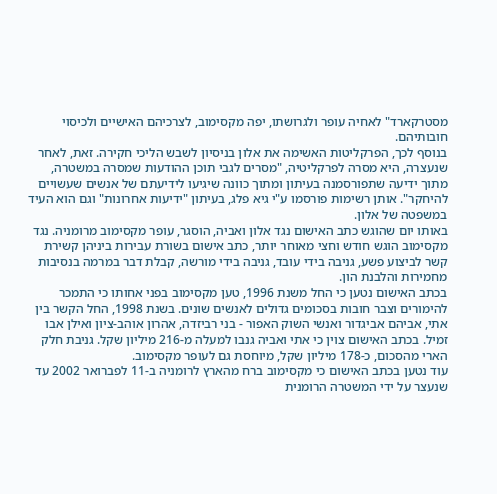מסטרקארד" לאחיה עופר ולגרושתו, יפה מקסימוב, לצרכיהם האישיים ולכיסוי חובותיהם.
בנוסף לכך, הפרקליטות האשימה את אלון בניסיון לשבש הליכי חקירה. זאת, לאחר שנעצרה, היא מסרה לפרקליטיה, "מסרים לגבי תוכן ההודעות שמסרה במשטרה, מתוך ידיעה שתפורסמנה בעיתון ומתוך כוונה שיגיעו לידיעתם של אנשים שעשויים להיחקר". אותן רשימות פורסמו ע"י גיא פלג, בעיתון "ידיעות אחרונות" וגם הוא העיד במשפטה של אלון.
באותו יום שהוגש כתב האישום נגד אלון ואביה, הוסגר, עופר מקסימוב מרומניה. נגד מקסימוב הוגש חודש וחצי מאוחר יותר, כתב אישום בשורת עבירות ביניהן קשירת קשר לביצוע פשע, גניבה בידי עובד, גניבה בידי מורשה, קבלת דבר במרמה בנסיבות מחמירות והלבנת הון.
בכתב האישום נטען כי החל משנת 1996, טען מקסימוב בפני אחותו כי התמכר להימורים וצבר חובות בסכומים גדולים לאנשים שונים. בשנת 1998, החל הקשר בין אתי, אביהם אביגדור ואנשי השוק האפור - בני רביזדה, אהרון אוהב-ציון ואילן אבו זמיל. בכתב האישום צוין כי אתי ואביה גנבו למעלה מ-216 מיליון שקל. גניבת חלק הארי מהסכום, כ-178 מיליון שקל, מיוחסת גם לעופר מקסימוב.
עוד נטען בכתב האישום כי מקסימוב ברח מהארץ לרומניה ב-11 לפברואר 2002 עד שנעצר על ידי המשטרה הרומנית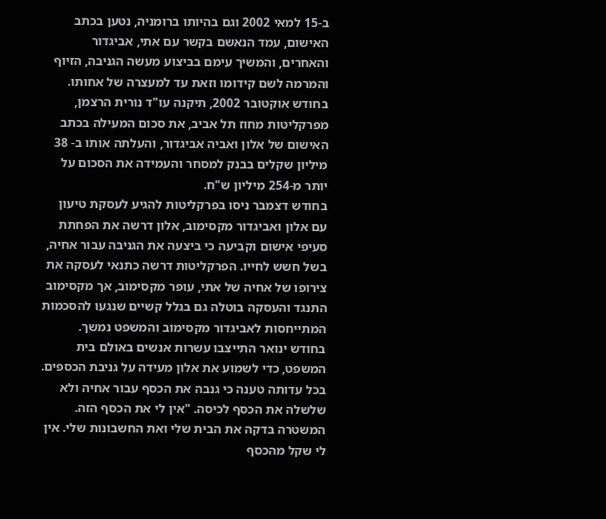ב-15 למאי 2002 וגם בהיותו ברומניה, נטען בכתב האישום, עמד הנאשם בקשר עם אתי, אביגדור והאחרים, והמשיך עימם בביצוע מעשה הגניבה, הזיוף והמרמה לשם קידומו וזאת עד למעצרה של אחותו.
בחודש אוקטובר 2002, תיקנה עו"ד נורית הרצמן, מפרקליטות מחוז תל אביב, את סכום המעילה בכתב האישום של אלון ואביה אביגדור, והעלתה אותו ב- 38 מיליון שקלים בבנק למסחר והעמידה את הסכום על יותר מ-254 מיליון ש"ח.
בחודש דצמבר ניסו בפרקליטות להגיע לעסקת טיעון עם אלון ואביגדור מקסימוב, אלון דרשה את הפחתת סעיפי אישום וקביעה כי ביצעה את הגניבה עבור אחיה, בשל חשש לחייו. הפרקליטות דרשה כתנאי לעסקה את צירופו של אחיה של אתי, עופר מקסימוב, אך מקסימוב התנגד והעסקה בוטלה גם בגלל קשיים שנגעו להסכמות המתייחסות לאביגדור מקסימוב והמשפט נמשך.
בחודש ינואר התייצבו עשרות אנשים באולם בית המשפט, כדי לשמוע את אלון מעידה על גניבת הכספים. בכל עדותה טענה כי גנבה את הכסף עבור אחיה ולא שלשלה את הכסף לכיסה. "אין לי את הכסף הזה. המשטרה בדקה את הבית שלי ואת החשבונות שלי. אין לי שקל מהכסף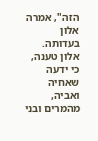הזה", אמרה אלון בעדותה.
אלון טענה, כי ידעה שאחיה ואביה, מהמרים ובני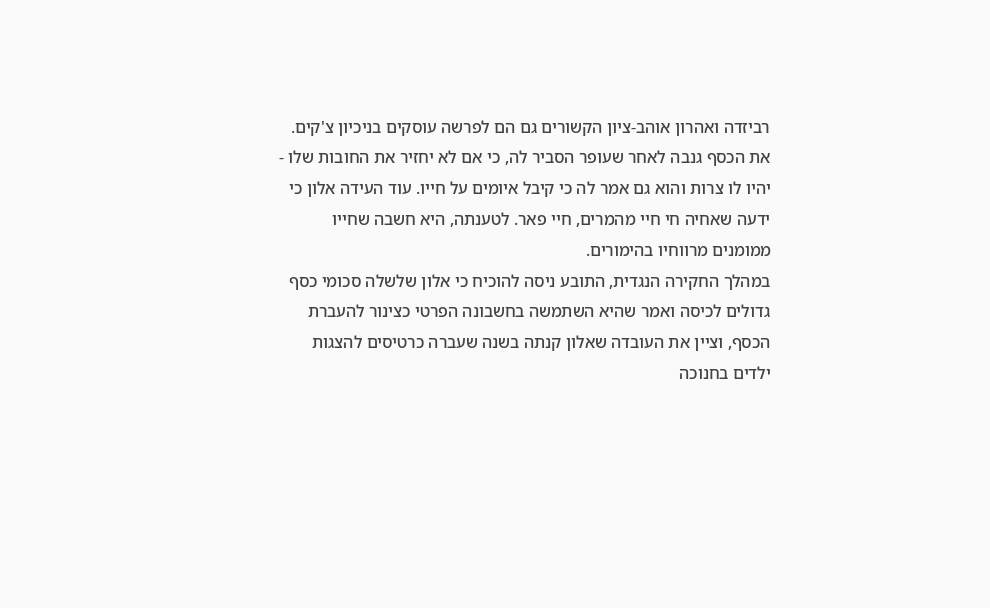רביזדה ואהרון אוהב-ציון הקשורים גם הם לפרשה עוסקים בניכיון צ'קים. את הכסף גנבה לאחר שעופר הסביר לה, כי אם לא יחזיר את החובות שלו - יהיו לו צרות והוא גם אמר לה כי קיבל איומים על חייו. עוד העידה אלון כי ידעה שאחיה חי חיי מהמרים, חיי פאר. לטענתה, היא חשבה שחייו ממומנים מרווחיו בהימורים.
במהלך החקירה הנגדית, התובע ניסה להוכיח כי אלון שלשלה סכומי כסף גדולים לכיסה ואמר שהיא השתמשה בחשבונה הפרטי כצינור להעברת הכסף, וציין את העובדה שאלון קנתה בשנה שעברה כרטיסים להצגות ילדים בחנוכה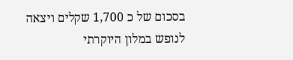בסכום של כ 1,700 שקלים ויצאה לנופש במלון היוקרתי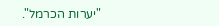"יערות הכרמל".